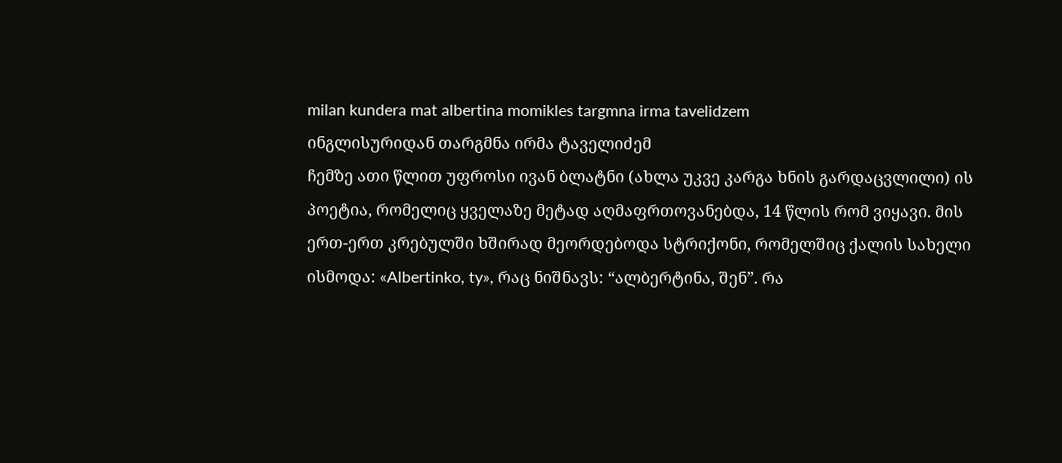milan kundera mat albertina momikles targmna irma tavelidzem
ინგლისურიდან თარგმნა ირმა ტაველიძემ
ჩემზე ათი წლით უფროსი ივან ბლატნი (ახლა უკვე კარგა ხნის გარდაცვლილი) ის პოეტია, რომელიც ყველაზე მეტად აღმაფრთოვანებდა, 14 წლის რომ ვიყავი. მის ერთ-ერთ კრებულში ხშირად მეორდებოდა სტრიქონი, რომელშიც ქალის სახელი ისმოდა: «Albertinko, ty», რაც ნიშნავს: “ალბერტინა, შენ”. რა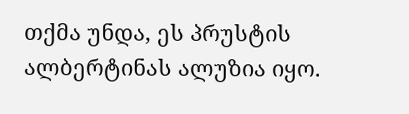თქმა უნდა, ეს პრუსტის ალბერტინას ალუზია იყო.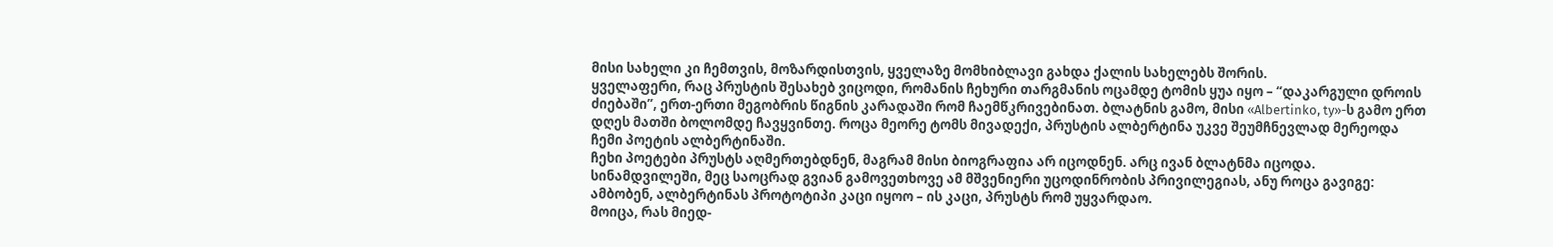მისი სახელი კი ჩემთვის, მოზარდისთვის, ყველაზე მომხიბლავი გახდა ქალის სახელებს შორის.
ყველაფერი, რაც პრუსტის შესახებ ვიცოდი, რომანის ჩეხური თარგმანის ოცამდე ტომის ყუა იყო – “დაკარგული დროის ძიებაში”, ერთ-ერთი მეგობრის წიგნის კარადაში რომ ჩაემწკრივებინათ. ბლატნის გამო, მისი «Albertinko, ty»-ს გამო ერთ დღეს მათში ბოლომდე ჩავყვინთე. როცა მეორე ტომს მივადექი, პრუსტის ალბერტინა უკვე შეუმჩნევლად მერეოდა ჩემი პოეტის ალბერტინაში.
ჩეხი პოეტები პრუსტს აღმერთებდნენ, მაგრამ მისი ბიოგრაფია არ იცოდნენ. არც ივან ბლატნმა იცოდა. სინამდვილეში, მეც საოცრად გვიან გამოვეთხოვე ამ მშვენიერი უცოდინრობის პრივილეგიას, ანუ როცა გავიგე: ამბობენ, ალბერტინას პროტოტიპი კაცი იყოო – ის კაცი, პრუსტს რომ უყვარდაო.
მოიცა, რას მიედ-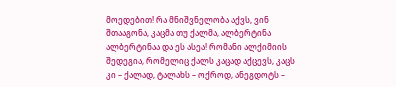მოედებით! რა მნიშვნელობა აქვს, ვინ შთააგონა, კაცმა თუ ქალმა, ალბერტინა ალბერტინაა და ეს ასეა! რომანი ალქიმიის შედეგია, რომელიც ქალს კაცად აქცევს, კაცს კი – ქალად, ტალახს – ოქროდ, ანეგდოტს –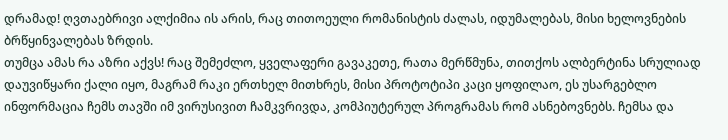დრამად! ღვთაებრივი ალქიმია ის არის, რაც თითოეული რომანისტის ძალას, იდუმალებას, მისი ხელოვნების ბრწყინვალებას ზრდის.
თუმცა ამას რა აზრი აქვს! რაც შემეძლო, ყველაფერი გავაკეთე, რათა მერწმუნა, თითქოს ალბერტინა სრულიად დაუვიწყარი ქალი იყო, მაგრამ რაკი ერთხელ მითხრეს, მისი პროტოტიპი კაცი ყოფილაო, ეს უსარგებლო ინფორმაცია ჩემს თავში იმ ვირუსივით ჩამკვრივდა, კომპიუტერულ პროგრამას რომ ასნებოვნებს. ჩემსა და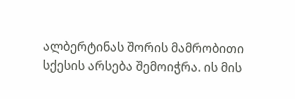ალბერტინას შორის მამრობითი სქესის არსება შემოიჭრა. ის მის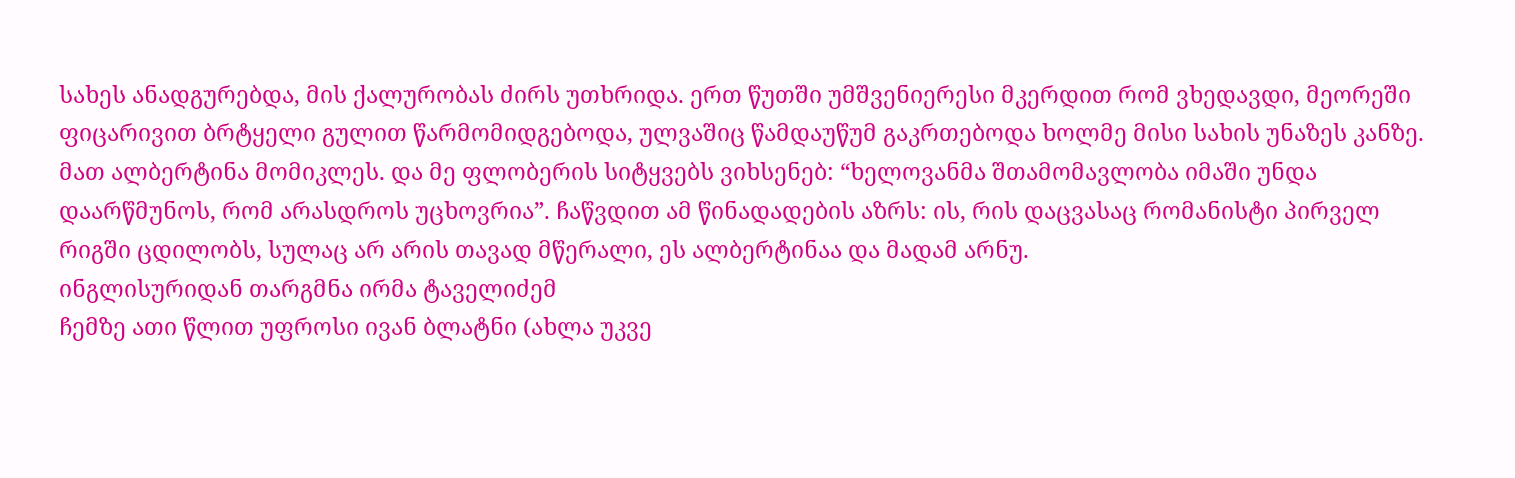სახეს ანადგურებდა, მის ქალურობას ძირს უთხრიდა. ერთ წუთში უმშვენიერესი მკერდით რომ ვხედავდი, მეორეში ფიცარივით ბრტყელი გულით წარმომიდგებოდა, ულვაშიც წამდაუწუმ გაკრთებოდა ხოლმე მისი სახის უნაზეს კანზე.
მათ ალბერტინა მომიკლეს. და მე ფლობერის სიტყვებს ვიხსენებ: “ხელოვანმა შთამომავლობა იმაში უნდა დაარწმუნოს, რომ არასდროს უცხოვრია”. ჩაწვდით ამ წინადადების აზრს: ის, რის დაცვასაც რომანისტი პირველ რიგში ცდილობს, სულაც არ არის თავად მწერალი, ეს ალბერტინაა და მადამ არნუ.
ინგლისურიდან თარგმნა ირმა ტაველიძემ
ჩემზე ათი წლით უფროსი ივან ბლატნი (ახლა უკვე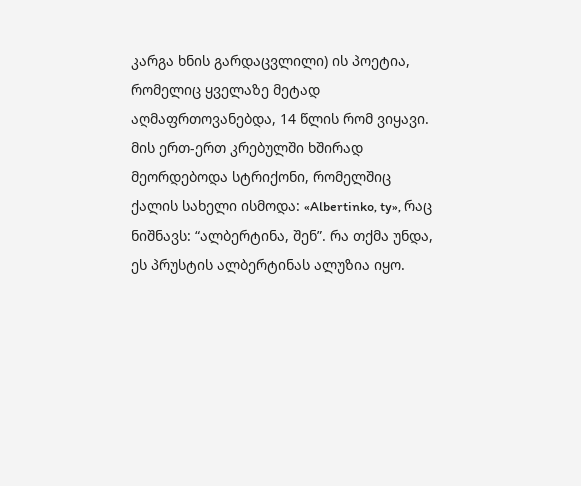კარგა ხნის გარდაცვლილი) ის პოეტია, რომელიც ყველაზე მეტად აღმაფრთოვანებდა, 14 წლის რომ ვიყავი. მის ერთ-ერთ კრებულში ხშირად მეორდებოდა სტრიქონი, რომელშიც ქალის სახელი ისმოდა: «Albertinko, ty», რაც ნიშნავს: “ალბერტინა, შენ”. რა თქმა უნდა, ეს პრუსტის ალბერტინას ალუზია იყო.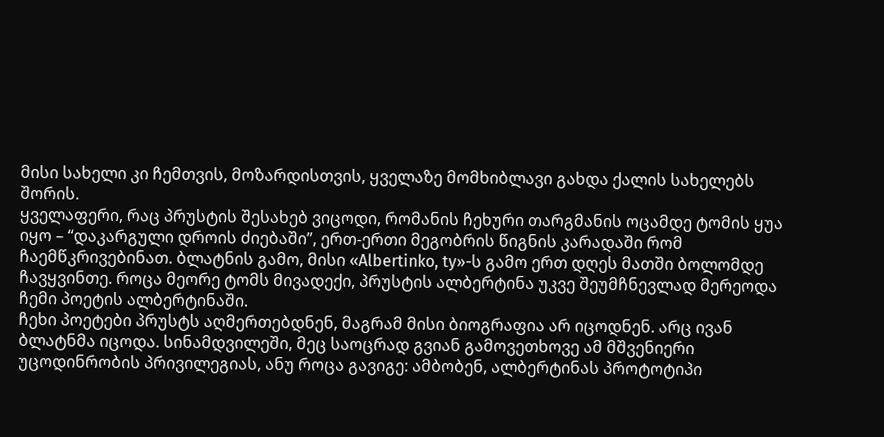მისი სახელი კი ჩემთვის, მოზარდისთვის, ყველაზე მომხიბლავი გახდა ქალის სახელებს შორის.
ყველაფერი, რაც პრუსტის შესახებ ვიცოდი, რომანის ჩეხური თარგმანის ოცამდე ტომის ყუა იყო – “დაკარგული დროის ძიებაში”, ერთ-ერთი მეგობრის წიგნის კარადაში რომ ჩაემწკრივებინათ. ბლატნის გამო, მისი «Albertinko, ty»-ს გამო ერთ დღეს მათში ბოლომდე ჩავყვინთე. როცა მეორე ტომს მივადექი, პრუსტის ალბერტინა უკვე შეუმჩნევლად მერეოდა ჩემი პოეტის ალბერტინაში.
ჩეხი პოეტები პრუსტს აღმერთებდნენ, მაგრამ მისი ბიოგრაფია არ იცოდნენ. არც ივან ბლატნმა იცოდა. სინამდვილეში, მეც საოცრად გვიან გამოვეთხოვე ამ მშვენიერი უცოდინრობის პრივილეგიას, ანუ როცა გავიგე: ამბობენ, ალბერტინას პროტოტიპი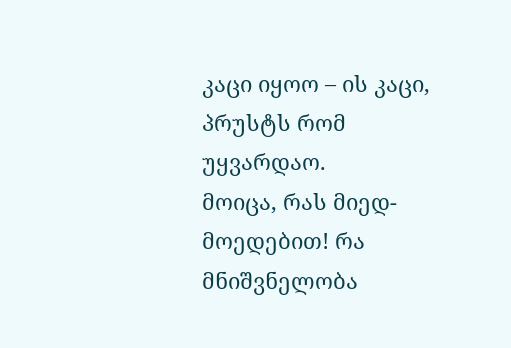კაცი იყოო – ის კაცი, პრუსტს რომ უყვარდაო.
მოიცა, რას მიედ-მოედებით! რა მნიშვნელობა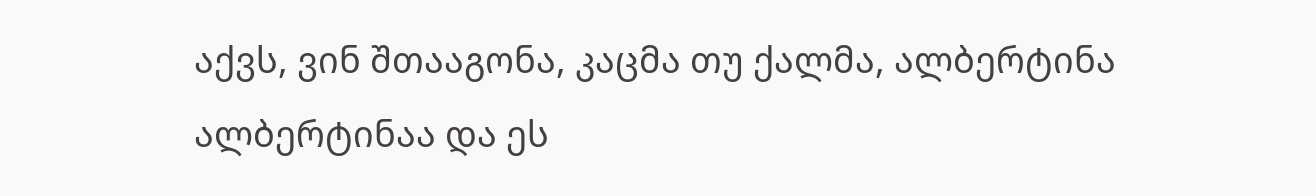აქვს, ვინ შთააგონა, კაცმა თუ ქალმა, ალბერტინა ალბერტინაა და ეს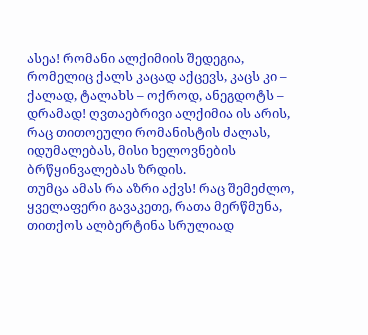ასეა! რომანი ალქიმიის შედეგია, რომელიც ქალს კაცად აქცევს, კაცს კი – ქალად, ტალახს – ოქროდ, ანეგდოტს – დრამად! ღვთაებრივი ალქიმია ის არის, რაც თითოეული რომანისტის ძალას, იდუმალებას, მისი ხელოვნების ბრწყინვალებას ზრდის.
თუმცა ამას რა აზრი აქვს! რაც შემეძლო, ყველაფერი გავაკეთე, რათა მერწმუნა, თითქოს ალბერტინა სრულიად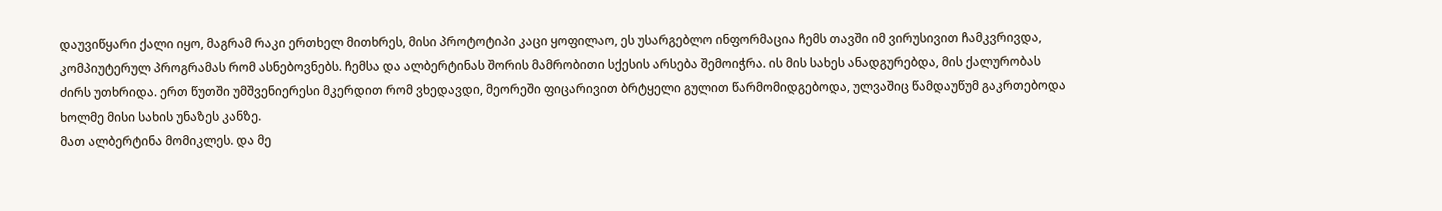დაუვიწყარი ქალი იყო, მაგრამ რაკი ერთხელ მითხრეს, მისი პროტოტიპი კაცი ყოფილაო, ეს უსარგებლო ინფორმაცია ჩემს თავში იმ ვირუსივით ჩამკვრივდა, კომპიუტერულ პროგრამას რომ ასნებოვნებს. ჩემსა და ალბერტინას შორის მამრობითი სქესის არსება შემოიჭრა. ის მის სახეს ანადგურებდა, მის ქალურობას ძირს უთხრიდა. ერთ წუთში უმშვენიერესი მკერდით რომ ვხედავდი, მეორეში ფიცარივით ბრტყელი გულით წარმომიდგებოდა, ულვაშიც წამდაუწუმ გაკრთებოდა ხოლმე მისი სახის უნაზეს კანზე.
მათ ალბერტინა მომიკლეს. და მე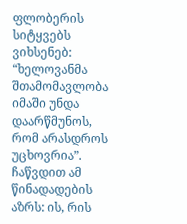ფლობერის სიტყვებს ვიხსენებ: “ხელოვანმა შთამომავლობა იმაში უნდა დაარწმუნოს, რომ არასდროს უცხოვრია”. ჩაწვდით ამ წინადადების აზრს: ის, რის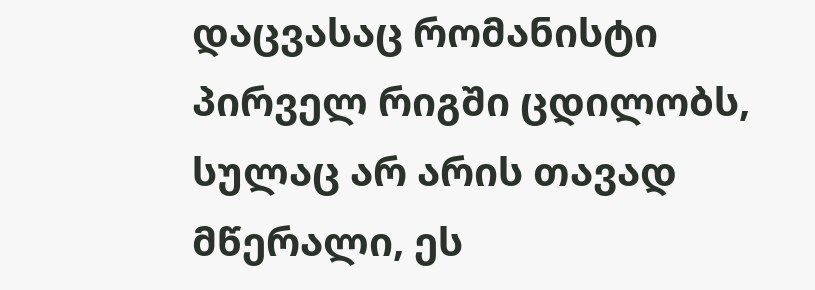დაცვასაც რომანისტი პირველ რიგში ცდილობს, სულაც არ არის თავად მწერალი, ეს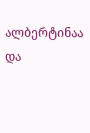ალბერტინაა და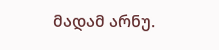მადამ არნუ.